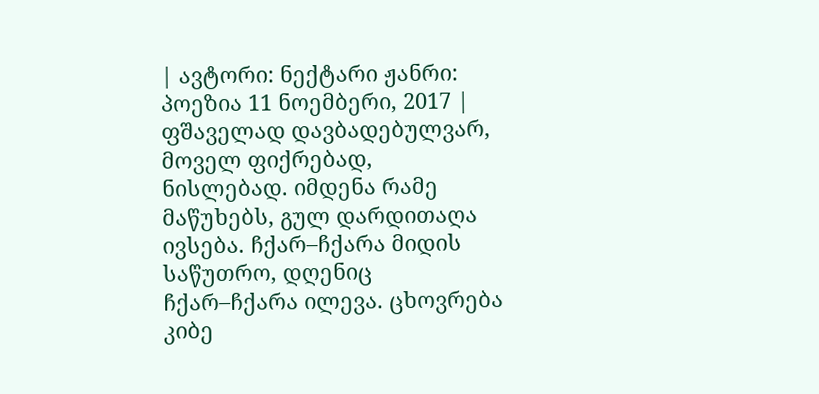| ავტორი: ნექტარი ჟანრი: პოეზია 11 ნოემბერი, 2017 |
ფშაველად დავბადებულვარ, მოველ ფიქრებად, ნისლებად. იმდენა რამე მაწუხებს, გულ დარდითაღა ივსება. ჩქარ–ჩქარა მიდის საწუთრო, დღენიც ჩქარ–ჩქარა ილევა. ცხოვრება კიბე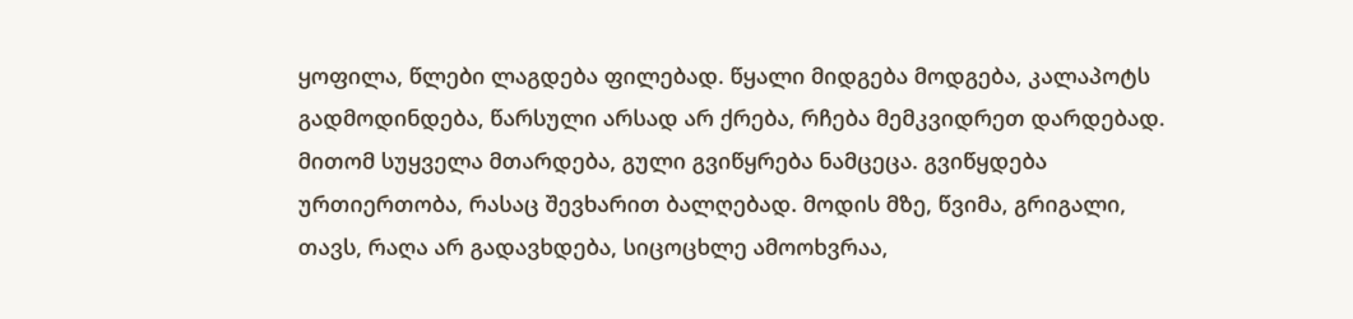ყოფილა, წლები ლაგდება ფილებად. წყალი მიდგება მოდგება, კალაპოტს გადმოდინდება, წარსული არსად არ ქრება, რჩება მემკვიდრეთ დარდებად. მითომ სუყველა მთარდება, გული გვიწყრება ნამცეცა. გვიწყდება ურთიერთობა, რასაც შევხარით ბალღებად. მოდის მზე, წვიმა, გრიგალი, თავს, რაღა არ გადავხდება, სიცოცხლე ამოოხვრაა,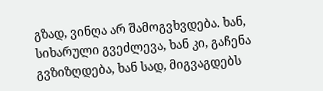გზად, ვინღა არ შამოგვხვდება. ხან, სიხარული გვეძლევა, ხან კი, გაჩენა გვზიზღდება, ხან სად, მიგვაგდებს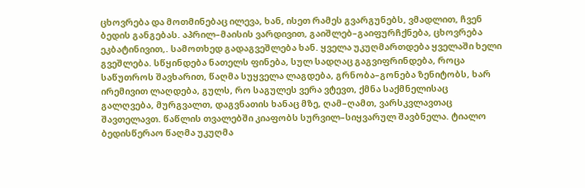ცხოვრება და მოთმინებაც ილევა, ხან, ისეთ რამეს გვარგუნებს, ვმადლით, ჩვენ ბედის განგებას. აპრილ–მაისის ვარდივით, გაიშლებ–გაიფურჩქნება, ცხოვრება ეკბატინივით,. სამოთხედ გადაგვეშლება ხან. ყველა უკუღმართდება ყველაში ხელი გვეშლება. სწყინდება ნათელს ფინება, სულ სადღაც გაგვიფრინდება, როცა საწუთროს შავხარით, წაღმა სუყველა ლაგდება, გრნობა–გონება ზენიტობს, ხარ ირემივით ლაღდება, გულს, რო საგულეს ვერა ვტევთ, ქმნა საქმნელისაც გალღვება, მურგვალთ, დაგვნათის ხანაც მზე, ღამ–ღამთ, ვარსკვლავთაც შავთელავთ. წაწლის თვალებში კიაფობს სურვილ–სიყვარულ შავბნელა. ტიალო ბედისწერაო წაღმა უკუღმა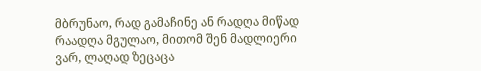მბრუნაო, რად გამაჩინე ან რადღა მიწად რაადღა მგულაო, მითომ შენ მადლიერი ვარ, ლაღად ზეცაცა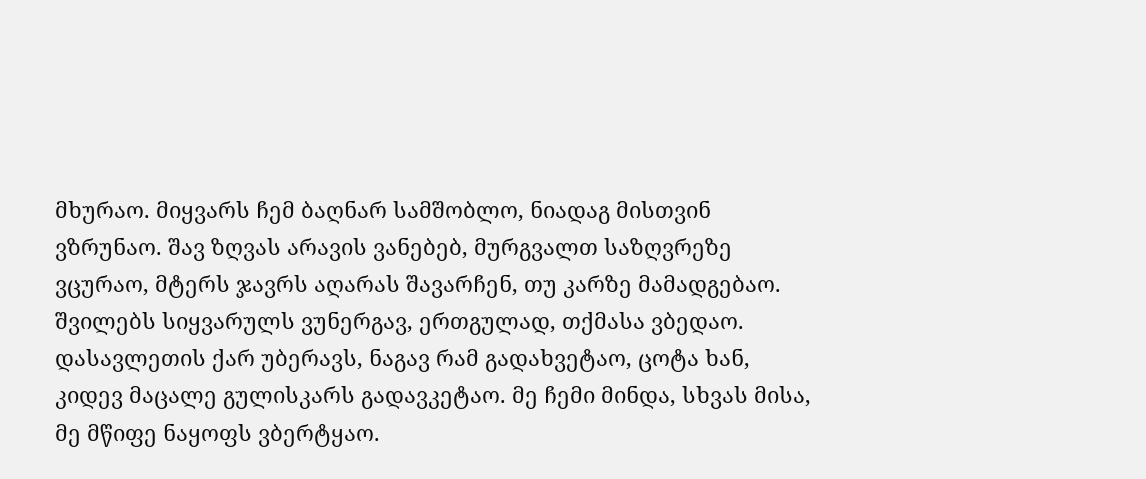მხურაო. მიყვარს ჩემ ბაღნარ სამშობლო, ნიადაგ მისთვინ ვზრუნაო. შავ ზღვას არავის ვანებებ, მურგვალთ საზღვრეზე ვცურაო, მტერს ჯავრს აღარას შავარჩენ, თუ კარზე მამადგებაო. შვილებს სიყვარულს ვუნერგავ, ერთგულად, თქმასა ვბედაო. დასავლეთის ქარ უბერავს, ნაგავ რამ გადახვეტაო, ცოტა ხან, კიდევ მაცალე გულისკარს გადავკეტაო. მე ჩემი მინდა, სხვას მისა, მე მწიფე ნაყოფს ვბერტყაო.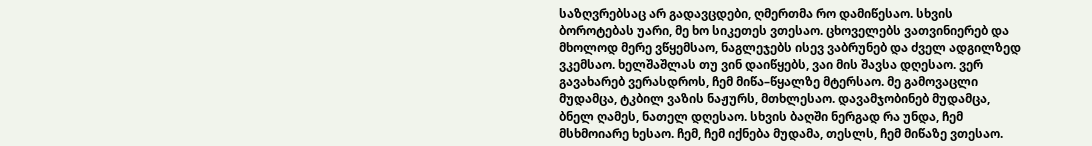საზღვრებსაც არ გადავცდები, ღმერთმა რო დამიწესაო. სხვის ბოროტებას უარი, მე ხო სიკეთეს ვთესაო. ცხოველებს ვათვინიერებ და მხოლოდ მერე ვწყემსაო, ნაგლეჯებს ისევ ვაბრუნებ და ძველ ადგილზედ ვკემსაო. ხელშაშლას თუ ვინ დაიწყებს, ვაი მის შავსა დღესაო. ვერ გავახარებ ვერასდროს, ჩემ მიწა–წყალზე მტერსაო. მე გამოვაცლი მუდამცა, ტკბილ ვაზის ნაჟურს, მთხლესაო. დავამჯობინებ მუდამცა, ბნელ ღამეს, ნათელ დღესაო. სხვის ბაღში ნერგად რა უნდა, ჩემ მსხმოიარე ხესაო. ჩემ, ჩემ იქნება მუდამა, თესლს, ჩემ მიწაზე ვთესაო.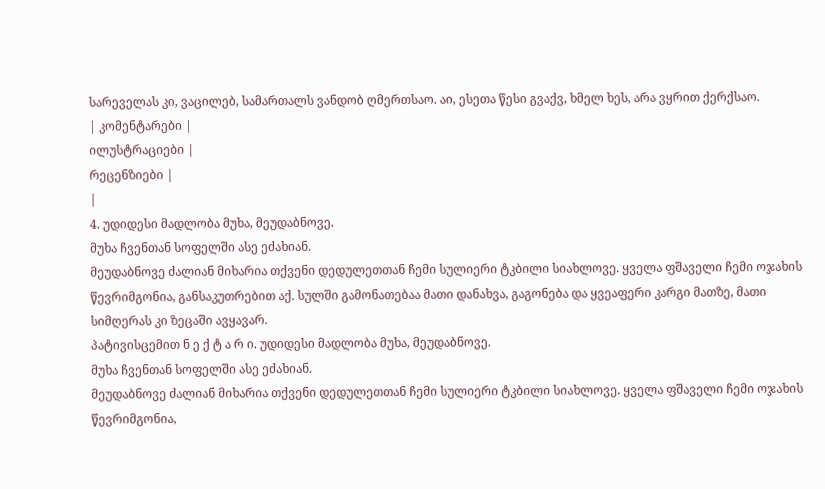სარეველას კი, ვაცილებ, სამართალს ვანდობ ღმერთსაო. აი, ესეთა წესი გვაქვ, ხმელ ხეს, არა ვყრით ქერქსაო.
| კომენტარები |
ილუსტრაციები |
რეცენზიები |
|
4. უდიდესი მადლობა მუხა, მეუდაბნოვე.
მუხა ჩვენთან სოფელში ასე ეძახიან.
მეუდაბნოვე ძალიან მიხარია თქვენი დედულეთთან ჩემი სულიერი ტკბილი სიახლოვე. ყველა ფშაველი ჩემი ოჯახის წევრიმგონია, განსაკუთრებით აქ. სულში გამონათებაა მათი დანახვა, გაგონება და ყვეაფერი კარგი მათზე, მათი სიმღერას კი ზეცაში ავყავარ.
პატივისცემით ნ ე ქ ტ ა რ ი. უდიდესი მადლობა მუხა, მეუდაბნოვე.
მუხა ჩვენთან სოფელში ასე ეძახიან.
მეუდაბნოვე ძალიან მიხარია თქვენი დედულეთთან ჩემი სულიერი ტკბილი სიახლოვე. ყველა ფშაველი ჩემი ოჯახის წევრიმგონია,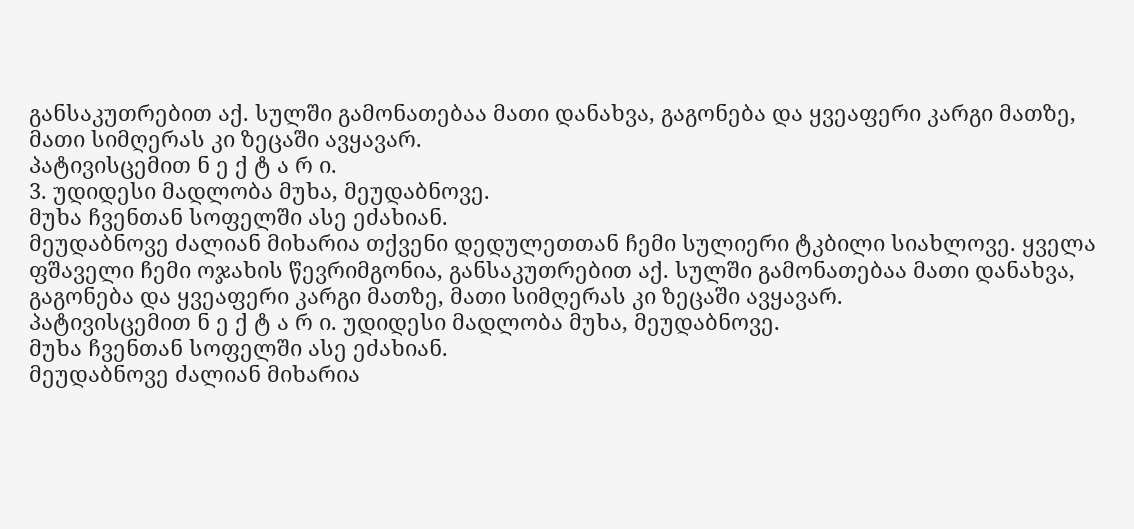განსაკუთრებით აქ. სულში გამონათებაა მათი დანახვა, გაგონება და ყვეაფერი კარგი მათზე, მათი სიმღერას კი ზეცაში ავყავარ.
პატივისცემით ნ ე ქ ტ ა რ ი.
3. უდიდესი მადლობა მუხა, მეუდაბნოვე.
მუხა ჩვენთან სოფელში ასე ეძახიან.
მეუდაბნოვე ძალიან მიხარია თქვენი დედულეთთან ჩემი სულიერი ტკბილი სიახლოვე. ყველა ფშაველი ჩემი ოჯახის წევრიმგონია, განსაკუთრებით აქ. სულში გამონათებაა მათი დანახვა, გაგონება და ყვეაფერი კარგი მათზე, მათი სიმღერას კი ზეცაში ავყავარ.
პატივისცემით ნ ე ქ ტ ა რ ი. უდიდესი მადლობა მუხა, მეუდაბნოვე.
მუხა ჩვენთან სოფელში ასე ეძახიან.
მეუდაბნოვე ძალიან მიხარია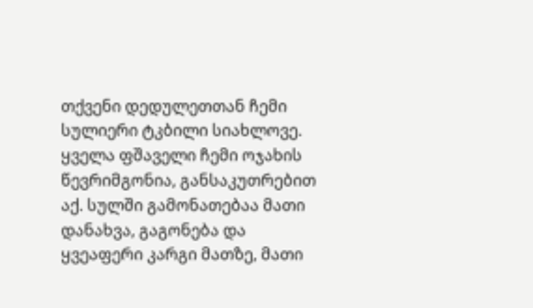თქვენი დედულეთთან ჩემი სულიერი ტკბილი სიახლოვე. ყველა ფშაველი ჩემი ოჯახის წევრიმგონია, განსაკუთრებით აქ. სულში გამონათებაა მათი დანახვა, გაგონება და ყვეაფერი კარგი მათზე, მათი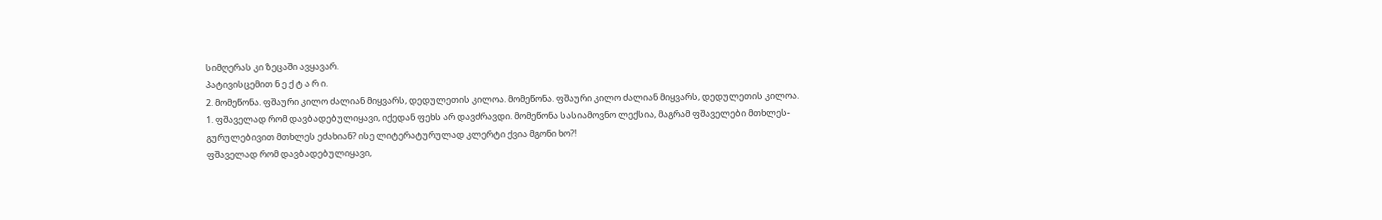სიმღერას კი ზეცაში ავყავარ.
პატივისცემით ნ ე ქ ტ ა რ ი.
2. მომეწონა. ფშაური კილო ძალიან მიყვარს, დედულეთის კილოა. მომეწონა. ფშაური კილო ძალიან მიყვარს, დედულეთის კილოა.
1. ფშაველად რომ დავბადებულიყავი, იქედან ფეხს არ დავძრავდი. მომეწონა სასიამოვნო ლექსია, მაგრამ ფშაველები მთხლეს- გურულებივით მთხლეს ეძახიან? ისე ლიტერატურულად კლერტი ქვია მგონი ხო?!
ფშაველად რომ დავბადებულიყავი,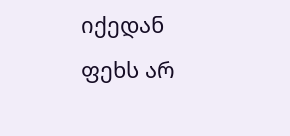იქედან ფეხს არ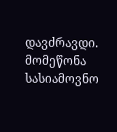დავძრავდი. მომეწონა სასიამოვნო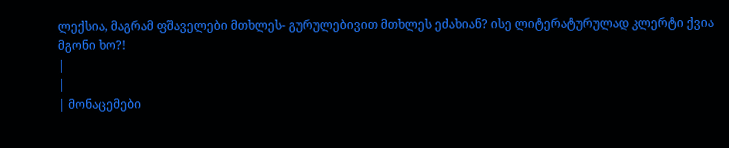ლექსია, მაგრამ ფშაველები მთხლეს- გურულებივით მთხლეს ეძახიან? ისე ლიტერატურულად კლერტი ქვია მგონი ხო?!
|
|
| მონაცემები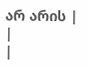არ არის |
|
|